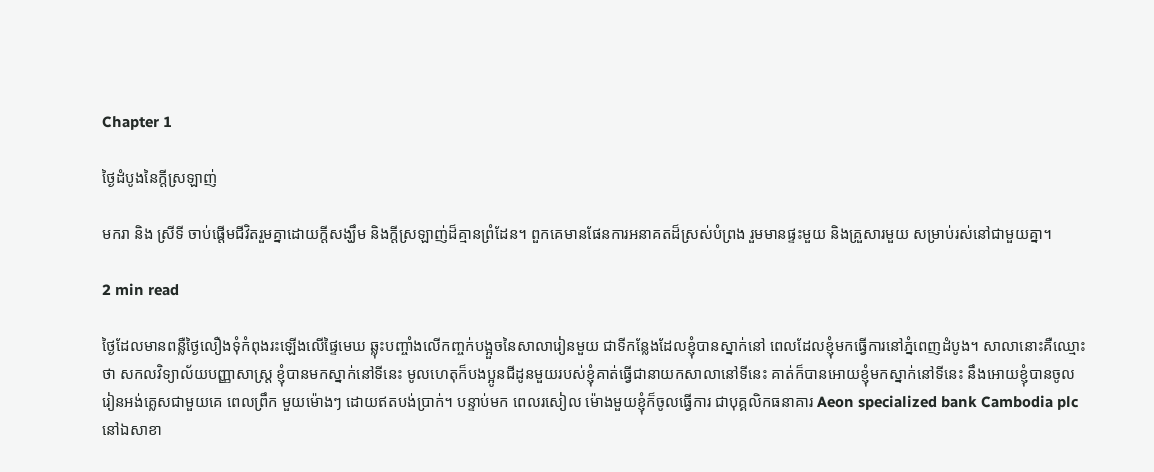Chapter 1

ថ្ងៃដំបូងនៃក្តីស្រឡាញ់

មករា និង ស្រីទី ចាប់ផ្តើមជីវិតរួមគ្នាដោយក្តីសង្ឃឹម និងក្តីស្រឡាញ់ដ៏គ្មានព្រំដែន។ ពួកគេមានផែនការអនាគតដ៏ស្រស់បំព្រង រួមមានផ្ទះមួយ និងគ្រួសារមួយ សម្រាប់រស់នៅជាមួយគ្នា។

2 min read

ថ្ងៃដែលមានពន្លឺថ្ងៃលឿងទុំកំពុងរះឡើងលើផ្ទៃមេឃ ឆ្លុះបញ្ចាំងលើកញ្ចក់បង្អួចនៃសាលារៀនមួយ ជាទីកន្លែងដែលខ្ញុំបានស្នាក់នៅ ពេលដែលខ្ញុំមកធ្វើការនៅភ្នំពេញដំបូង។ សាលានោះគឺឈ្មោះថា សកលវិទ្យាល័យបញ្ញាសាស្ត្រ ខ្ញុំបានមកស្នាក់នៅទីនេះ មូលហេតុក៏បងប្អូនជីដូនមួយរបស់ខ្ញុំគាត់ធ្វើជានាយកសាលានៅទីនេះ គាត់ក៏បានអោយខ្ញុំមកស្នាក់នៅទីនេះ នឹងអោយខ្ញុំបានចូលរៀនអង់គ្លេសជាមួយគេ ពេលព្រឹក មួយម៉ោងៗ ដោយឥតបង់ប្រាក់។ បន្ទាប់មក ពេលរសៀល ម៉ោងមួយខ្ញុំក៏ចូលធ្វើការ ជាបុគ្គលិកធនាគារ Aeon specialized bank Cambodia plc នៅឯសាខា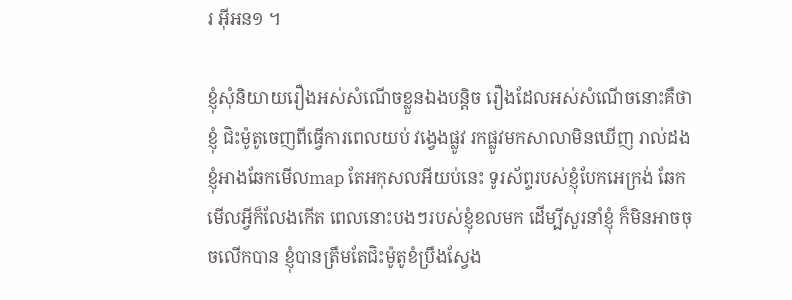រ អុីអន១ ។

ខ្ញុំសុំនិយាយរឿងអស់សំណើចខ្លួនឯងបន្តិច រឿងដែលអស់សំណើចនោះគឺថា ខ្ញុំ ជិះម៉ូតូចេញពីធ្វើការពេលយប់ វង្វេងផ្លូវ រកផ្លូវមកសាលាមិនឃើញ រាល់ដងខ្ញុំអាងឆែកមើលmap តែអកុសលអីយប់នេះ ទូរស័ព្ទរបស់ខ្ញុំបែកអេក្រង់ ឆែកមើលអ្វីក៏លែងកើត ពេលនោះបងៗរបស់ខ្ញុំខលមក ដើម្បីសួរនាំខ្ញុំ ក៏មិនអាចចុចលើកបាន ខ្ញុំបានត្រឹមតែជិះម៉ូតូខំប្រឹងស្វែង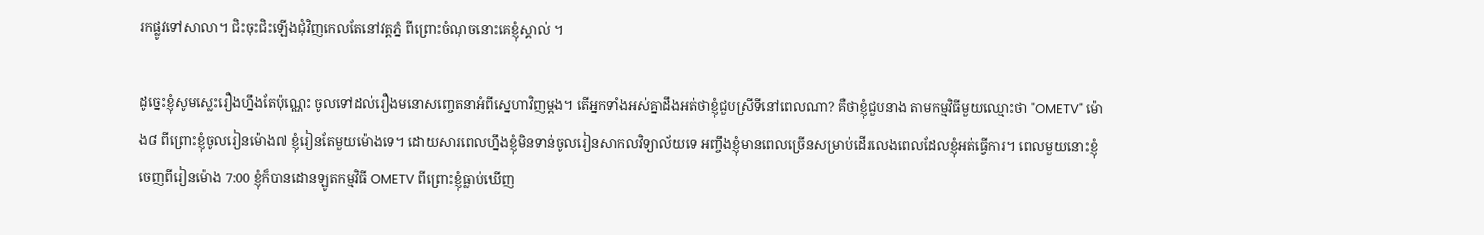រកផ្លូវទៅសាលា។ ជិះចុះជិះឡើងជុំវិញកេលតែនៅវត្តភ្នំ ពីព្រោះចំណុចនោះគេខ្ញុំស្គាល់ ។

ដូច្នេះខ្ញុំសូមស្លេះរឿងហ្នឹងតែប៉ុណ្ណេះ ចូលទៅដល់រឿងមនោសញ្ចេតនាអំពីស្នេហាវិញម្ដង។ តើអ្នកទាំងអស់គ្នាដឹងអត់ថាខ្ញុំជួបស្រីទីនៅពេលណា? គឺថាខ្ញុំជួបនាង តាមកម្មវិធីមួយឈ្មោះថា "OMETV" ម៉ោង៨ ពីព្រោះខ្ញុំចូលរៀនម៉ោង៧ ខ្ញុំរៀនតែមួយម៉ោងទេ។ ដោយសារពេលហ្នឹងខ្ញុំមិនទាន់ចូលរៀនសាកលវិទ្យាល័យទេ អញ្ចឹងខ្ញុំមានពេលច្រើនសម្រាប់ដើរលេងពេលដែលខ្ញុំអត់ធ្វើការ។ ពេលមួយនោះខ្ញុំចេញពីរៀនម៉ោង 7:00 ខ្ញុំក៏បានដោនឡូតកម្មវិធី OMETV ពីព្រោះខ្ញុំធ្លាប់ឃើញ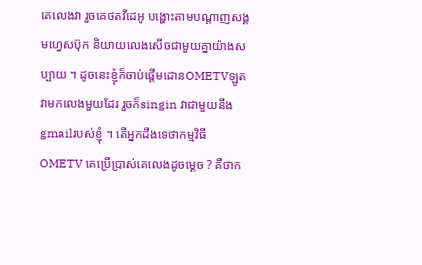គេលេងវា រួចគេថតវីដេអូ បង្ហោះតាមបណ្ដាញសង្គមហ្វេសប៊ុក និយាយលេងសើចជាមួយគ្នាយ៉ាងសប្បាយ ។ ដូចនេះខ្ញុំក៏ចាប់ផ្ដើមដោនOMETVឡូត វាមកលេងមួយដែរ រួចក៏singin វាជាមួយនឹងgmailរបស់ខ្ញុំ ។ តើអ្នកដឹងទេថាកម្មវិធី OMETV គេប្រើប្រាស់គេលេងដូចម្ដេច ? គឺថាក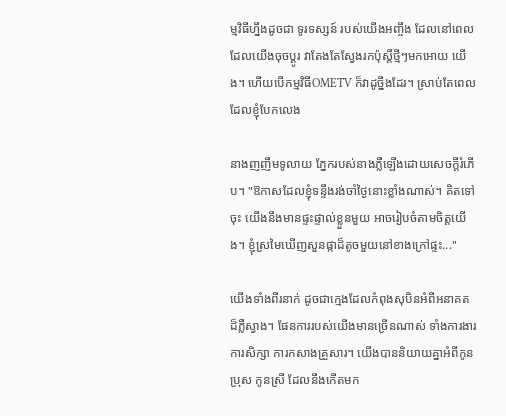ម្មវិធីហ្នឹងដូចជា ទូរទស្សន៍ របស់យើងអញ្ចឹង ដែលនៅពេលដែលយើងចុចប្ដូរ វាតែងតែស្វែងរកប៉ុស្តិ៍ថ្មីៗមកអោយ យើង។ ហើយបើកម្មវិធីOMETV ក៏វាដូច្នឹងដែរ។ ស្រាប់តែពេលដែលខ្ញុំបែកលេង

នាងញញឹមទូលាយ ភ្នែករបស់នាងភ្លឺឡើងដោយសេចក្តីរំភើប។ "ឱកាសដែលខ្ញុំទន្ទឹងរង់ចាំថ្ងៃនោះខ្លាំងណាស់។ គិតទៅចុះ យើងនឹងមានផ្ទះផ្ទាល់ខ្លួនមួយ អាចរៀបចំតាមចិត្តយើង។ ខ្ញុំស្រមៃឃើញសួនផ្កាដ៏តូចមួយនៅខាងក្រៅផ្ទះ..."

យើងទាំងពីរនាក់ ដូចជាក្មេងដែលកំពុងសុបិនអំពីអនាគតដ៏ភ្លឺស្វាង។ ផែនការរបស់យើងមានច្រើនណាស់ ទាំងការងារ ការសិក្សា ការកសាងគ្រួសារ។ យើងបាននិយាយគ្នាអំពីកូនប្រុស កូនស្រី ដែលនឹងកើតមក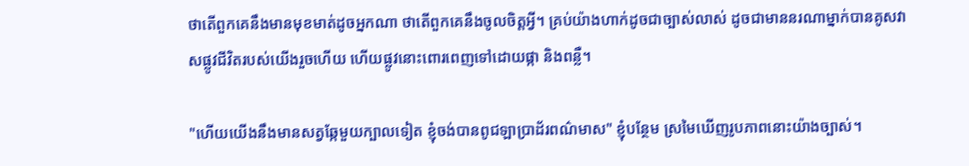ថាតើពួកគេនឹងមានមុខមាត់ដូចអ្នកណា ថាតើពួកគេនឹងចូលចិត្តអ្វី។ គ្រប់យ៉ាងហាក់ដូចជាច្បាស់លាស់ ដូចជាមាននរណាម្នាក់បានគូសវាសផ្លូវជីវិតរបស់យើងរួចហើយ ហើយផ្លូវនោះពោរពេញទៅដោយផ្កា និងពន្លឺ។

"ហើយយើងនឹងមានសត្វឆ្កែមួយក្បាលទៀត ខ្ញុំចង់បានពូជឡាប្រាដ័រពណ៌មាស" ខ្ញុំបន្ថែម ស្រមៃឃើញរូបភាពនោះយ៉ាងច្បាស់។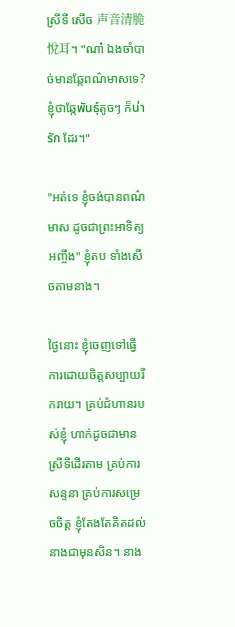ស្រីទី សើច 声音清脆悅耳។ "ណា៎ ឯងចាំបាច់មានឆ្កែពណ៌មាសទេ? ខ្ញុំថាឆ្កែพันธุ์តូចៗ ក៏น่ารัก ដែរ។"

"អត់ទេ ខ្ញុំចង់បានពណ៌មាស ដូចជាព្រះអាទិត្យអញ្ចឹង" ខ្ញុំតប ទាំងសើចតាមនាង។

ថ្ងៃនោះ ខ្ញុំចេញទៅធ្វើការដោយចិត្តសប្បាយរីករាយ។ គ្រប់ជំហានរបស់ខ្ញុំ ហាក់ដូចជាមានស្រីទីដើរតាម គ្រប់ការសន្ទនា គ្រប់ការសម្រេចចិត្ត ខ្ញុំតែងតែគិតដល់នាងជាមុនសិន។ នាង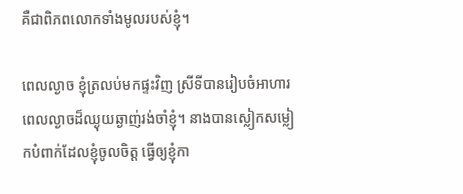គឺជាពិភពលោកទាំងមូលរបស់ខ្ញុំ។

ពេលល្ងាច ខ្ញុំត្រលប់មកផ្ទះវិញ ស្រីទីបានរៀបចំអាហារពេលល្ងាចដ៏ឈ្ងុយឆ្ងាញ់រង់ចាំខ្ញុំ។ នាងបានស្លៀកសម្លៀកបំពាក់ដែលខ្ញុំចូលចិត្ត ធ្វើឲ្យខ្ញុំកា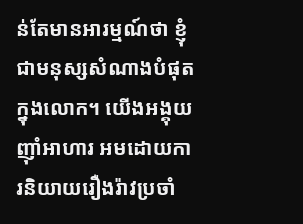ន់តែមានអារម្មណ៍ថា ខ្ញុំជាមនុស្សសំណាងបំផុតក្នុងលោក។ យើងអង្គុយញ៉ាំអាហារ អមដោយការនិយាយរឿងរ៉ាវប្រចាំ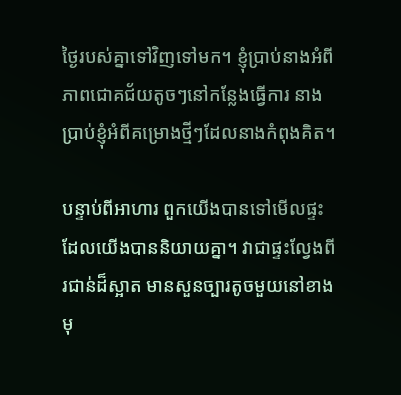ថ្ងៃរបស់គ្នាទៅវិញទៅមក។ ខ្ញុំប្រាប់នាងអំពីភាពជោគជ័យតូចៗនៅកន្លែងធ្វើការ នាងប្រាប់ខ្ញុំអំពីគម្រោងថ្មីៗដែលនាងកំពុងគិត។

បន្ទាប់ពីអាហារ ពួកយើងបានទៅមើលផ្ទះដែលយើងបាននិយាយគ្នា។ វាជាផ្ទះល្វែងពីរជាន់ដ៏ស្អាត មានសួនច្បារតូចមួយនៅខាងមុ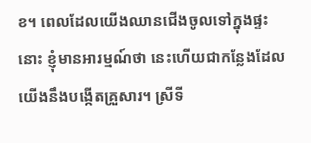ខ។ ពេលដែលយើងឈានជើងចូលទៅក្នុងផ្ទះនោះ ខ្ញុំមានអារម្មណ៍ថា នេះហើយជាកន្លែងដែលយើងនឹងបង្កើតគ្រួសារ។ ស្រីទី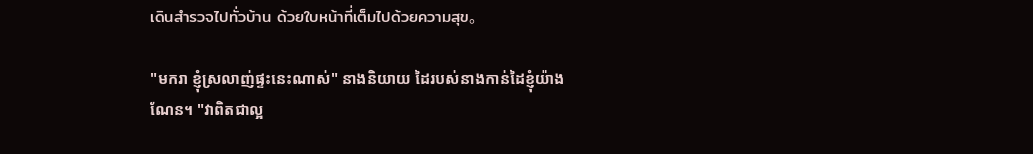เดินสำรวจไปทั่วบ้าน ด้วยใบหน้าที่เต็มไปด้วยความสุข。

"មករា ខ្ញុំស្រលាញ់ផ្ទះនេះណាស់" នាងនិយាយ ដៃរបស់នាងកាន់ដៃខ្ញុំយ៉ាងណែន។ "វាពិតជាល្អ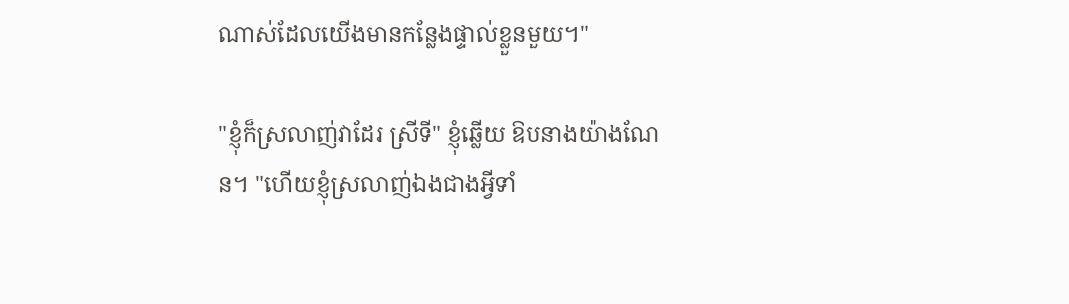ណាស់ដែលយើងមានកន្លែងផ្ទាល់ខ្លួនមួយ។"

"ខ្ញុំក៏ស្រលាញ់វាដែរ ស្រីទី" ខ្ញុំឆ្លើយ ឱបនាងយ៉ាងណែន។ "ហើយខ្ញុំស្រលាញ់ឯងជាងអ្វីទាំ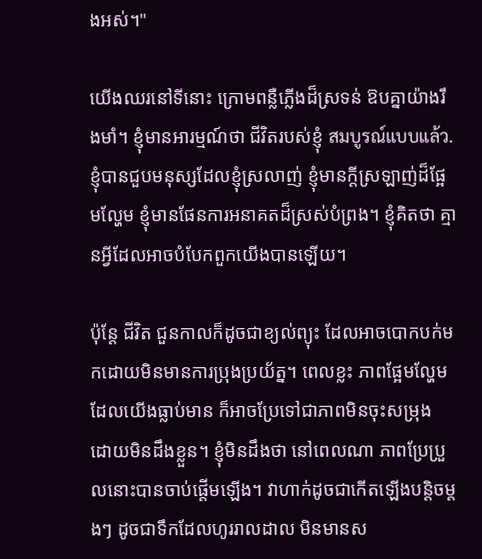ងអស់។"

យើងឈរនៅទីនោះ ក្រោមពន្លឺភ្លើងដ៏ស្រទន់ ឱបគ្នាយ៉ាងរឹងមាំ។ ខ្ញុំមានអារម្មណ៍ថា ជីវិតរបស់ខ្ញុំ สมบูรณ์แบบแล้ว. ខ្ញុំបានជួបមនុស្សដែលខ្ញុំស្រលាញ់ ខ្ញុំមានក្តីស្រឡាញ់ដ៏ផ្អែមល្ហែម ខ្ញុំមានផែនការអនាគតដ៏ស្រស់បំព្រង។ ខ្ញុំគិតថា គ្មានអ្វីដែលអាចបំបែកពួកយើងបានឡើយ។

ប៉ុន្តែ ជីវិត ជួនកាលក៏ដូចជាខ្យល់ព្យុះ ដែលអាចបោកបក់មកដោយមិនមានការប្រុងប្រយ័ត្ន។ ពេលខ្លះ ភាពផ្អែមល្ហែមដែលយើងធ្លាប់មាន ក៏អាចប្រែទៅជាភាពមិនចុះសម្រុង ដោយមិនដឹងខ្លួន។ ខ្ញុំមិនដឹងថា នៅពេលណា ភាពប្រែប្រួលនោះបានចាប់ផ្តើមឡើង។ វាហាក់ដូចជាកើតឡើងបន្តិចម្តងៗ ដូចជាទឹកដែលហូររាលដាល មិនមានស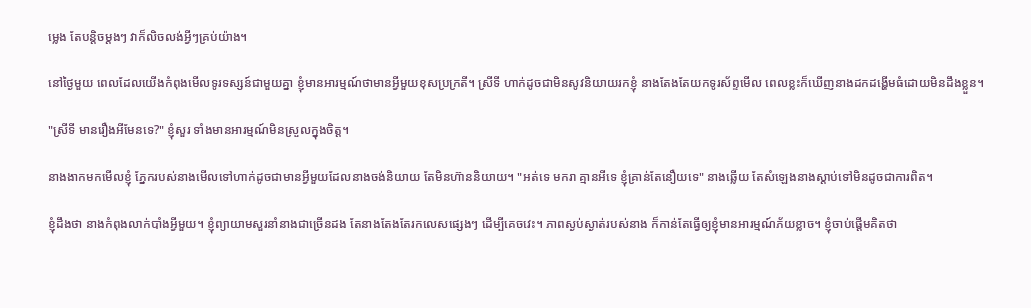ម្លេង តែបន្តិចម្ដងៗ វាក៏លិចលង់អ្វីៗគ្រប់យ៉ាង។

នៅថ្ងៃមួយ ពេលដែលយើងកំពុងមើលទូរទស្សន៍ជាមួយគ្នា ខ្ញុំមានអារម្មណ៍ថាមានអ្វីមួយខុសប្រក្រតី។ ស្រីទី ហាក់ដូចជាមិនសូវនិយាយរកខ្ញុំ នាងតែងតែយកទូរស័ព្ទមើល ពេលខ្លះក៏ឃើញនាងដកដង្ហើមធំដោយមិនដឹងខ្លួន។

"ស្រីទី មានរឿងអីមែនទេ?" ខ្ញុំសួរ ទាំងមានអារម្មណ៍មិនស្រួលក្នុងចិត្ត។

នាងងាកមកមើលខ្ញុំ ភ្នែករបស់នាងមើលទៅហាក់ដូចជាមានអ្វីមួយដែលនាងចង់និយាយ តែមិនហ៊ាននិយាយ។ "អត់ទេ មករា គ្មានអីទេ ខ្ញុំគ្រាន់តែនឿយទេ" នាងឆ្លើយ តែសំឡេងនាងស្តាប់ទៅមិនដូចជាការពិត។

ខ្ញុំដឹងថា នាងកំពុងលាក់បាំងអ្វីមួយ។ ខ្ញុំព្យាយាមសួរនាំនាងជាច្រើនដង តែនាងតែងតែរកលេសផ្សេងៗ ដើម្បីគេចវេះ។ ភាពស្ងប់ស្ងាត់របស់នាង ក៏កាន់តែធ្វើឲ្យខ្ញុំមានអារម្មណ៍ភ័យខ្លាច។ ខ្ញុំចាប់ផ្តើមគិតថា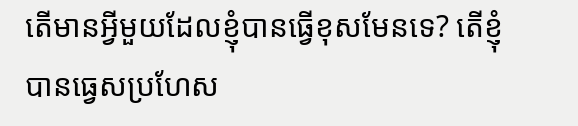តើមានអ្វីមួយដែលខ្ញុំបានធ្វើខុសមែនទេ? តើខ្ញុំបានធ្វេសប្រហែស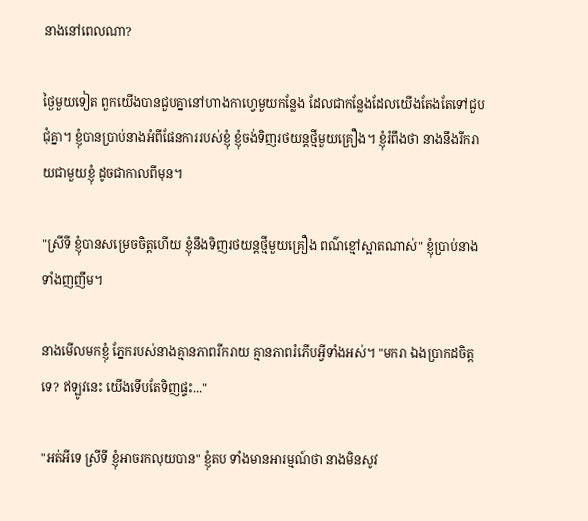នាងនៅពេលណា?

ថ្ងៃមួយទៀត ពួកយើងបានជួបគ្នានៅហាងកាហ្វេមួយកន្លែង ដែលជាកន្លែងដែលយើងតែងតែទៅជួបជុំគ្នា។ ខ្ញុំបានប្រាប់នាងអំពីផែនការរបស់ខ្ញុំ ខ្ញុំចង់ទិញរថយន្តថ្មីមួយគ្រឿង។ ខ្ញុំរំពឹងថា នាងនឹងរីករាយជាមួយខ្ញុំ ដូចជាកាលពីមុន។

"ស្រីទី ខ្ញុំបានសម្រេចចិត្តហើយ ខ្ញុំនឹងទិញរថយន្តថ្មីមួយគ្រឿង ពណ៌ខ្មៅស្អាតណាស់" ខ្ញុំប្រាប់នាង ទាំងញញឹម។

នាងមើលមកខ្ញុំ ភ្នែករបស់នាងគ្មានភាពរីករាយ គ្មានភាពរំភើបអ្វីទាំងអស់។ "មករា ឯងប្រាកដចិត្តទេ? ឥឡូវនេះ យើងទើបតែទិញផ្ទះ..."

"អត់អីទេ ស្រីទី ខ្ញុំអាចរកលុយបាន" ខ្ញុំតប ទាំងមានអារម្មណ៍ថា នាងមិនសូវ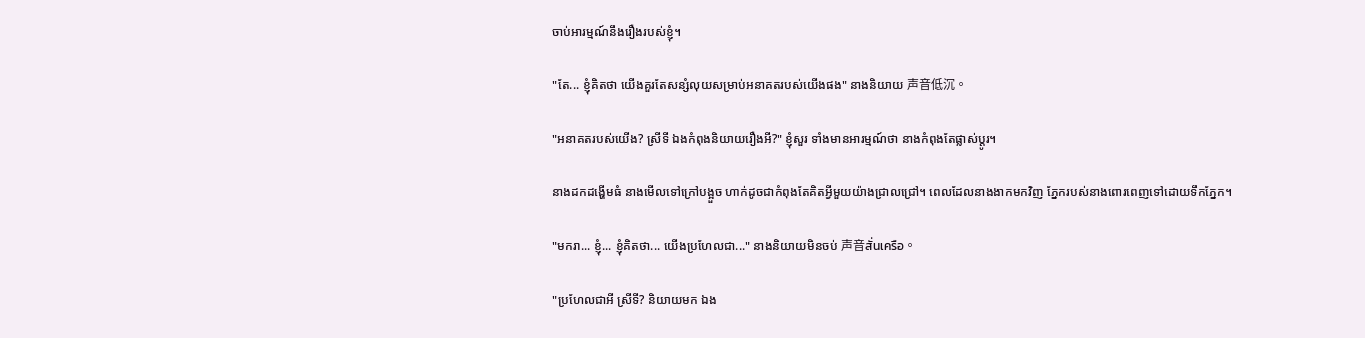ចាប់អារម្មណ៍នឹងរឿងរបស់ខ្ញុំ។

"តែ... ខ្ញុំគិតថា យើងគួរតែសន្សំលុយសម្រាប់អនាគតរបស់យើងផង" នាងនិយាយ 声音低沉。

"អនាគតរបស់យើង? ស្រីទី ឯងកំពុងនិយាយរឿងអី?" ខ្ញុំសួរ ទាំងមានអារម្មណ៍ថា នាងកំពុងតែផ្លាស់ប្តូរ។

នាងដកដង្ហើមធំ នាងមើលទៅក្រៅបង្អួច ហាក់ដូចជាកំពុងតែគិតអ្វីមួយយ៉ាងជ្រាលជ្រៅ។ ពេលដែលនាងងាកមកវិញ ភ្នែករបស់នាងពោរពេញទៅដោយទឹកភ្នែក។

"មករា... ខ្ញុំ... ខ្ញុំគិតថា... យើងប្រហែលជា..." នាងនិយាយមិនចប់ 声音สั่นเครือ。

"ប្រហែលជាអី ស្រីទី? និយាយមក ឯង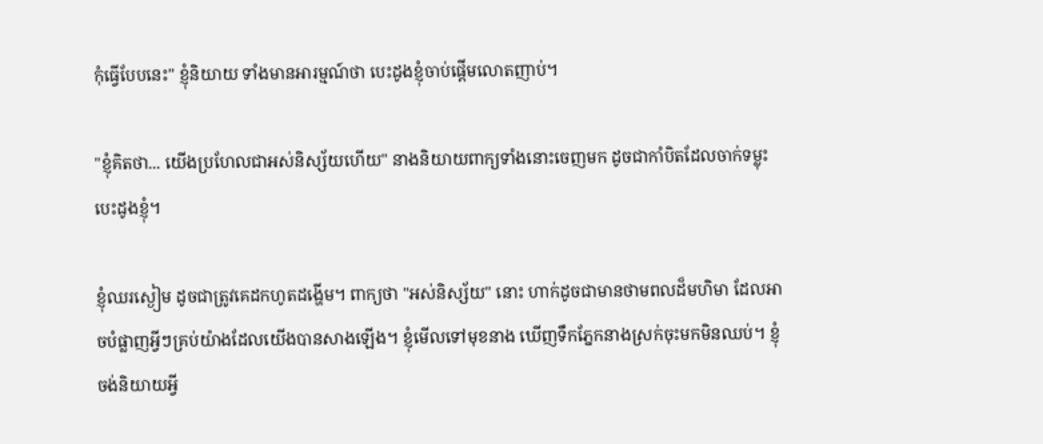កុំធ្វើបែបនេះ" ខ្ញុំនិយាយ ទាំងមានអារម្មណ៍ថា បេះដូងខ្ញុំចាប់ផ្តើមលោតញាប់។

"ខ្ញុំគិតថា... យើងប្រហែលជាអស់និស្ស័យហើយ" នាងនិយាយពាក្យទាំងនោះចេញមក ដូចជាកាំបិតដែលចាក់ទម្លុះបេះដូងខ្ញុំ។

ខ្ញុំឈរស្ងៀម ដូចជាត្រូវគេដកហូតដង្ហើម។ ពាក្យថា "អស់និស្ស័យ" នោះ ហាក់ដូចជាមានថាមពលដ៏មហិមា ដែលអាចបំផ្លាញអ្វីៗគ្រប់យ៉ាងដែលយើងបានសាងឡើង។ ខ្ញុំមើលទៅមុខនាង ឃើញទឹកភ្នែកនាងស្រក់ចុះមកមិនឈប់។ ខ្ញុំចង់និយាយអ្វី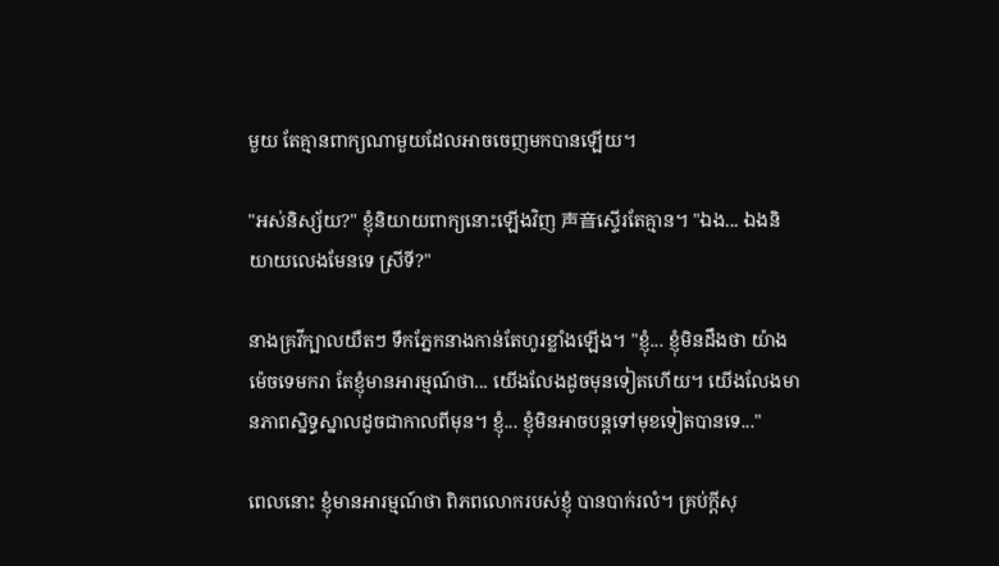មួយ តែគ្មានពាក្យណាមួយដែលអាចចេញមកបានឡើយ។

"អស់និស្ស័យ?" ខ្ញុំនិយាយពាក្យនោះឡើងវិញ 声音ស្ទើរតែគ្មាន។ "ឯង... ឯងនិយាយលេងមែនទេ ស្រីទី?"

នាងគ្រវីក្បាលយឺតៗ ទឹកភ្នែកនាងកាន់តែហូរខ្លាំងឡើង។ "ខ្ញុំ... ខ្ញុំមិនដឹងថា យ៉ាងម៉េចទេមករា តែខ្ញុំមានអារម្មណ៍ថា... យើងលែងដូចមុនទៀតហើយ។ យើងលែងមានភាពស្និទ្ធស្នាលដូចជាកាលពីមុន។ ខ្ញុំ... ខ្ញុំមិនអាចបន្តទៅមុខទៀតបានទេ..."

ពេលនោះ ខ្ញុំមានអារម្មណ៍ថា ពិភពលោករបស់ខ្ញុំ បានបាក់រលំ។ គ្រប់ក្តីសុ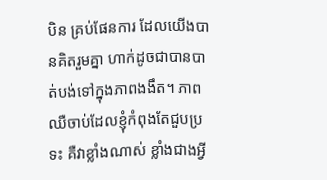បិន គ្រប់ផែនការ ដែលយើងបានគិតរួមគ្នា ហាក់ដូចជាបានបាត់បង់ទៅក្នុងភាពងងឹត។ ភាពឈឺចាប់ដែលខ្ញុំកំពុងតែជួបប្រទះ គឺវាខ្លាំងណាស់ ខ្លាំងជាងអ្វី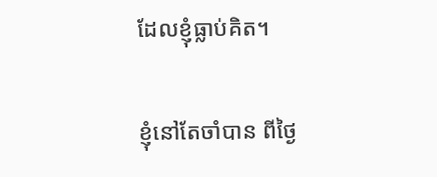ដែលខ្ញុំធ្លាប់គិត។

ខ្ញុំនៅតែចាំបាន ពីថ្ងៃ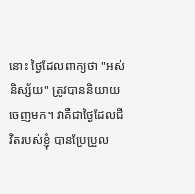នោះ ថ្ងៃដែលពាក្យថា "អស់និស្ស័យ" ត្រូវបាននិយាយចេញមក។ វាគឺជាថ្ងៃដែលជីវិតរបស់ខ្ញុំ បានប្រែប្រួល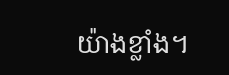យ៉ាងខ្លាំង។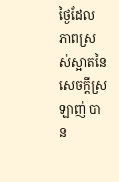ថ្ងៃដែលភាពស្រស់ស្អាតនៃសេចក្តីស្រឡាញ់ បាន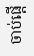ចាប់ផ្តើ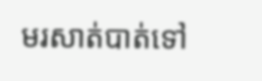មរសាត់បាត់ទៅ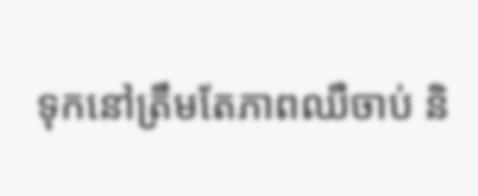ទុកនៅត្រឹមតែភាពឈឺចាប់ និ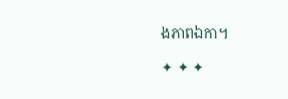ងភាពឯកា។

✦ ✦ ✦